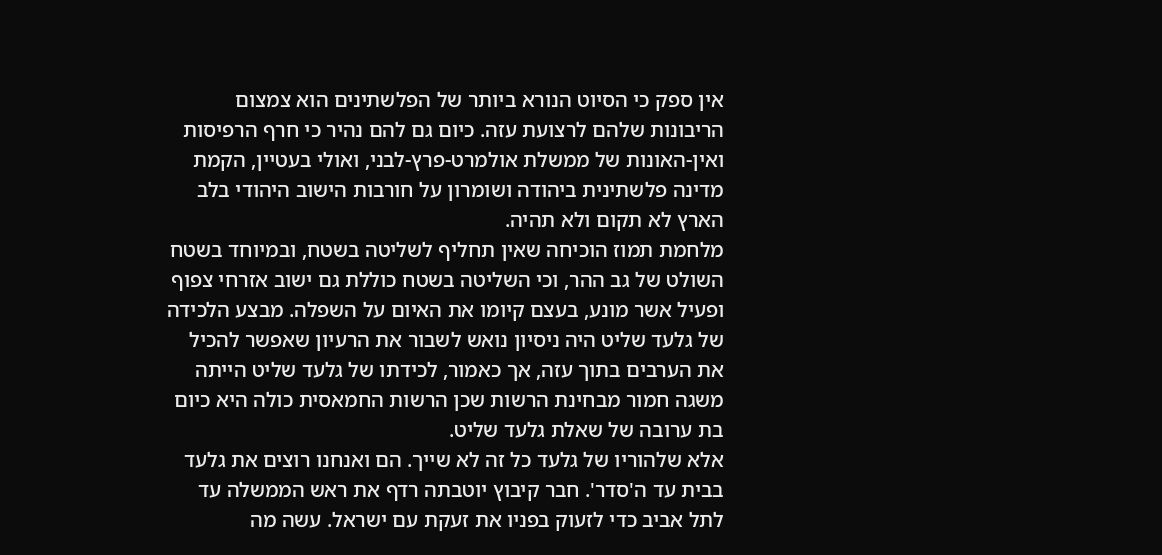אין ספק כי הסיוט הנורא ביותר של הפלשתינים הוא צמצום הריבונות שלהם לרצועת עזה. כיום גם להם נהיר כי חרף הרפיסות ואין-האונות של ממשלת אולמרט-פרץ-לבני, ואולי בעטיין, הקמת מדינה פלשתינית ביהודה ושומרון על חורבות הישוב היהודי בלב הארץ לא תקום ולא תהיה.
מלחמת תמוז הוכיחה שאין תחליף לשליטה בשטח, ובמיוחד בשטח השולט של גב ההר, וכי השליטה בשטח כוללת גם ישוב אזרחי צפוף ופעיל אשר מונע, בעצם קיומו את האיום על השפלה. מבצע הלכידה של גלעד שליט היה ניסיון נואש לשבור את הרעיון שאפשר להכיל את הערבים בתוך עזה, אך כאמור, לכידתו של גלעד שליט הייתה משגה חמור מבחינת הרשות שכן הרשות החמאסית כולה היא כיום בת ערובה של שאלת גלעד שליט.
אלא שלהוריו של גלעד כל זה לא שייך. הם ואנחנו רוצים את גלעד בבית עד ה'סדר'. חבר קיבוץ יוטבתה רדף את ראש הממשלה עד לתל אביב כדי לזעוק בפניו את זעקת עם ישראל. עשה מה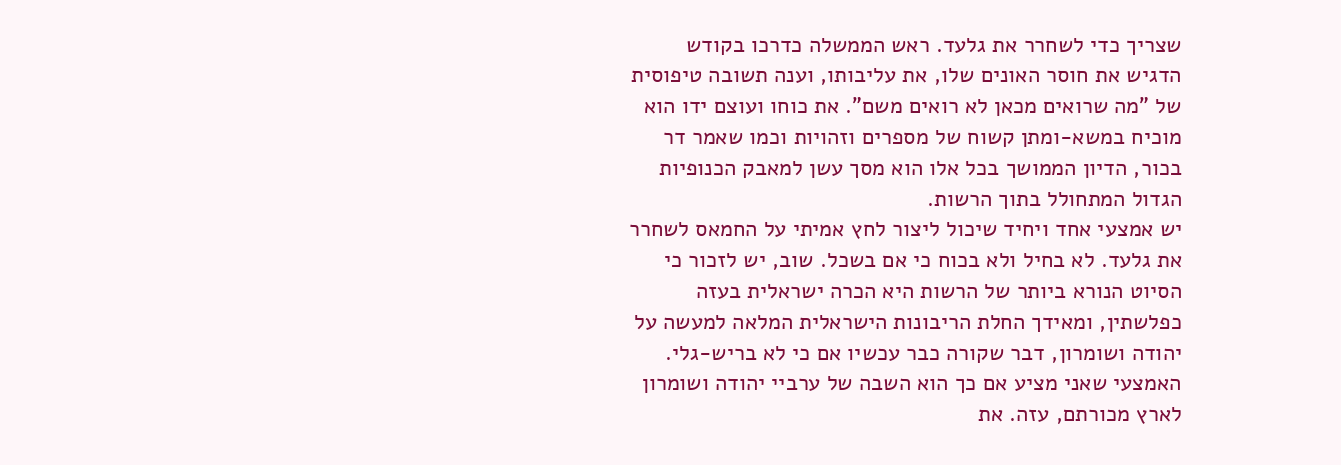שצריך כדי לשחרר את גלעד. ראש הממשלה כדרכו בקודש הדגיש את חוסר האונים שלו, את עליבותו, וענה תשובה טיפוסית של "מה שרואים מכאן לא רואים משם". את כוחו ועוצם ידו הוא מוכיח במשא-ומתן קשוח של מספרים וזהויות וכמו שאמר דר בכור, הדיון הממושך בכל אלו הוא מסך עשן למאבק הכנופיות הגדול המתחולל בתוך הרשות.
יש אמצעי אחד ויחיד שיכול ליצור לחץ אמיתי על החמאס לשחרר את גלעד. לא בחיל ולא בכוח כי אם בשכל. שוב, יש לזכור כי הסיוט הנורא ביותר של הרשות היא הכרה ישראלית בעזה כפלשתין, ומאידך החלת הריבונות הישראלית המלאה למעשה על יהודה ושומרון, דבר שקורה כבר עכשיו אם כי לא בריש-גלי. האמצעי שאני מציע אם כך הוא השבה של ערביי יהודה ושומרון לארץ מכורתם, עזה. את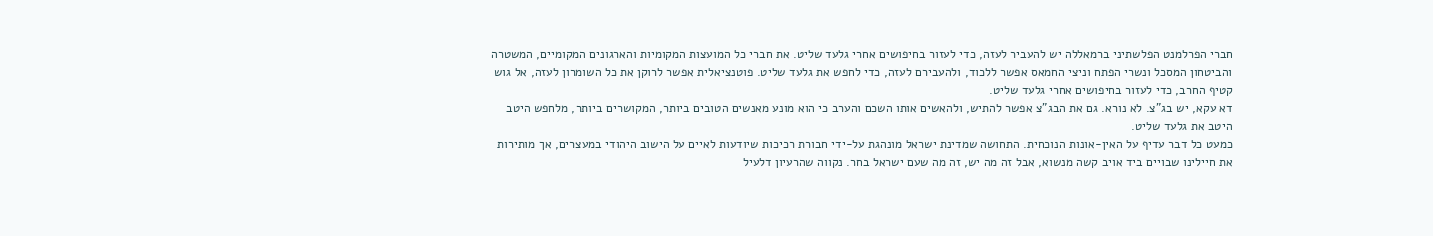חברי הפרלמנט הפלשתיני ברמאללה יש להעביר לעזה, כדי לעזור בחיפושים אחרי גלעד שליט. את חברי כל המועצות המקומיות והארגונים המקומיים, המשטרה והביטחון המסכל ונשרי הפתח וניצי החמאס אפשר ללכוד, ולהעבירם לעזה, כדי לחפש את גלעד שליט. פוטנציאלית אפשר לרוקן את כל השומרון לעזה, אל גוש קטיף החרב, כדי לעזור בחיפושים אחרי גלעד שליט.
דא עקא, יש בג"צ. לא נורא. גם את הבג"צ אפשר להתיש, ולהאשים אותו השכם והערב כי הוא מונע מאנשים הטובים ביותר, המקושרים ביותר, מלחפש היטב היטב את גלעד שליט.
כמעט כל דבר עדיף על האין-אונות הנוכחית. התחושה שמדינת ישראל מונהגת על-ידי חבורת רכיכות שיודעות לאיים על הישוב היהודי במעצרים, אך מותירות את חיילינו שבויים ביד אויב קשה מנשוא, אבל זה מה יש, זה מה שעם ישראל בחר. נקווה שהרעיון דלעיל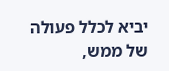יביא לכלל פעולה של ממש,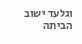וגלעד ישוב הביתה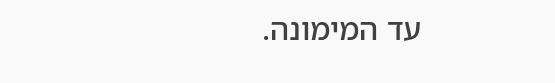עד המימונה.